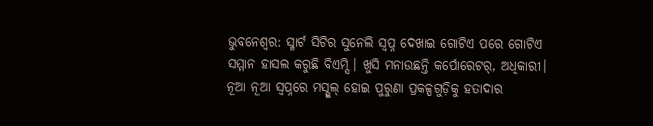ଭୁବନେଶ୍ୱର: ସ୍ମାର୍ଟ ସିଟିର ସୁନେଲି ସ୍ୱପ୍ନ ଦେଖାଇ ଗୋଟିଏ ପରେ ଗୋଟିଏ ସମ୍ମାନ ହାସଲ କରୁଛି ବିଏମ୍ସି। ଖୁସି ମନାଉଛନ୍ତି କର୍ପୋରେଟର୍, ଅଧିକାରୀ। ନୂଆ ନୂଆ ସ୍ୱପ୍ନରେ ମସ୍ଗୁଲ୍ ହୋଇ ପୁରୁଣା ପ୍ରକଳ୍ପଗୁଡ଼ିକୁ ହତାଦାର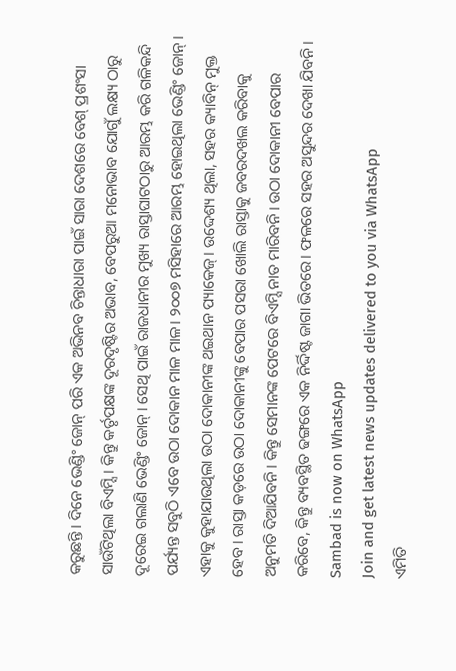କରୁଛନ୍ତି। ଦିନେ ଭେଣ୍ଡିଂ ଜୋନ୍ ପରି ଏକ ଅଭିନବ ଚିନ୍ତାଧାରା ପାଇଁ ସାରା ଦେଶରେ ବେଶ୍ ପ୍ରଶଂସା ସାଉଁଟିଥିଲା ବିଏମ୍ସି। କିନ୍ତୁ କର୍ତୃପକ୍ଷଙ୍କ ଦୂରଦୃଷ୍ଟିର ଅଭାବ, ବେପରୁଆ ମନୋଭାବ ଯୋଗୁଁ ଲକ୍ଷ୍ୟ ଠାରୁ ଦୂରେଇ ଗଲାଣି ଭେଣ୍ଡିଂ ଜୋନ୍। ସେଥି ପାଇଁ ରାଜଧାନୀର ମୁଖ୍ୟ ରାସ୍ତାଘାଟଠାରୁ ଆରମ୍ଭ କରି ଗଳିକନ୍ଦି ପର୍ଯ୍ୟନ୍ତ ସବୁଠି ଏବେ ଉଠା ଦୋକାନ ମାଳ ମାଳ। ୨୦୦୭ ମସିହାରେ ଆରମ୍ଭ ହୋଇଥିଲା ଭେଣ୍ଡିଂ ଜୋନ୍। ଏହାକୁ କୁହାଯାଉଥିଲା ଉଠା ଦୋକାନୀଙ୍କ ଥଇଥାନ ପ୍ୟାକେଜ୍। ଉଦ୍ଦେଶ୍ୟ ଥିଲା, ସହର କ୍ୟାବିନ୍ ମୁକ୍ତ ହେବ। ରାସ୍ତା କଡ଼ରେ ଉଠା ଦୋକାନୀଙ୍କୁ ବେପାର ପସରା ଖୋଲି ରାସ୍ତାକୁ ଜବରଦଖଲ କରିବାକୁ ଅନୁମତି ଦିଆଯିବନି। କିନ୍ତୁ ସେମାନଙ୍କ ପେଟରେ ବିଏମ୍ସି ନାତ ମାରିବନି। ଉଠା ଦୋକାନୀ ବେପାର କରିବେ, କିନ୍ତୁ ବ୍ୟବସ୍ଥିତ ଢଙ୍ଗରେ ଏକ ନିର୍ଦ୍ଦିଷ୍ଟ ଜାଗା ଭିତରେ। ଫଳରେ ସହର ଅସୁନ୍ଦର ଦେଖା ଯିବନି।
Sambad is now on WhatsApp
Join and get latest news updates delivered to you via WhatsApp
ଏମିତି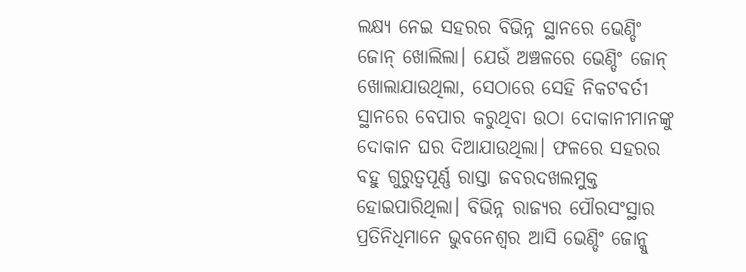ଲକ୍ଷ୍ୟ ନେଇ ସହରର ବିଭିନ୍ନ ସ୍ଥାନରେ ଭେଣ୍ଡିଂ ଜୋନ୍ ଖୋଲିଲା। ଯେଉଁ ଅଞ୍ଚଳରେ ଭେଣ୍ଡିଂ ଜୋନ୍ ଖୋଲାଯାଉଥିଲା, ସେଠାରେ ସେହି ନିକଟବର୍ତୀ ସ୍ଥାନରେ ବେପାର କରୁଥିବା ଉଠା ଦୋକାନୀମାନଙ୍କୁ ଦୋକାନ ଘର ଦିଆଯାଉଥିଲା। ଫଳରେ ସହରର ବହୁ ଗୁରୁତ୍ୱପୂର୍ଣ୍ଣ ରାସ୍ତା ଜବରଦଖଲମୁକ୍ତ ହୋଇପାରିଥିଲା। ବିଭିନ୍ନ ରାଜ୍ୟର ପୌରସଂସ୍ଥାର ପ୍ରତିନିଧିମାନେ ଭୁବନେଶ୍ୱର ଆସି ଭେଣ୍ଡିଂ ଜୋନ୍କୁ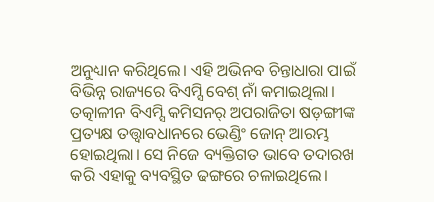ଅନୁଧ୍ୟାନ କରିଥିଲେ। ଏହି ଅଭିନବ ଚିନ୍ତାଧାରା ପାଇଁ ବିଭିନ୍ନ ରାଜ୍ୟରେ ବିଏମ୍ସି ବେଶ୍ ନାଁ କମାଇଥିଲା। ତତ୍କାଳୀନ ବିଏମ୍ସି କମିସନର୍ ଅପରାଜିତା ଷଡ଼ଙ୍ଗୀଙ୍କ ପ୍ରତ୍ୟକ୍ଷ ତତ୍ତ୍ୱାବଧାନରେ ଭେଣ୍ଡିଂ ଜୋନ୍ ଆରମ୍ଭ ହୋଇଥିଲା। ସେ ନିଜେ ବ୍ୟକ୍ତିଗତ ଭାବେ ତଦାରଖ କରି ଏହାକୁ ବ୍ୟବସ୍ଥିତ ଢଙ୍ଗରେ ଚଳାଇଥିଲେ।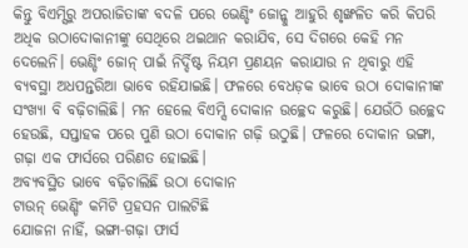କିନ୍ତୁ ବିଏମ୍ସିରୁ ଅପରାଜିତାଙ୍କ ବଦଳି ପରେ ଭେଣ୍ଡିଂ ଜୋନ୍କୁ ଆହୁରି ଶୃଙ୍ଖଳିତ କରି କିପରି ଅଧିକ ଉଠାଦୋକାନୀଙ୍କୁ ସେଥିରେ ଥଇଥାନ କରାଯିବ, ସେ ଦିଗରେ କେହି ମନ ଦେଲେନି। ଭେଣ୍ଡିଂ ଜୋନ୍ ପାଇଁ ନିର୍ଦ୍ଦିଷ୍ଟ ନିୟମ ପ୍ରଣୟନ କରାଯାଉ ନ ଥିବାରୁ ଏହି ବ୍ୟବସ୍ଥା ଅଧପନ୍ତରିଆ ଭାବେ ରହିଯାଇଛି। ଫଳରେ ବେଧଡ଼କ ଭାବେ ଉଠା ଦୋକାନୀଙ୍କ ସଂଖ୍ୟା ବି ବଢ଼ିଚାଲିଛି। ମନ ହେଲେ ବିଏମ୍ସି ଦୋକାନ ଉଚ୍ଛେଦ କରୁଛି। ଯେଉଁଠି ଉଚ୍ଛେଦ ହେଉଛି, ସପ୍ତାହକ ପରେ ପୁଣି ଉଠା ଦୋକାନ ଗଢ଼ି ଉଠୁଛି। ଫଳରେ ଦୋକାନ ଭଙ୍ଗା, ଗଢ଼ା ଏକ ଫାର୍ସରେ ପରିଣତ ହୋଇଛି।
ଅବ୍ୟବସ୍ଥିତ ଭାବେ ବଢ଼ିଚାଲିଛି ଉଠା ଦୋକାନ
ଟାଉନ୍ ଭେଣ୍ଡିଂ କମିଟି ପ୍ରହସନ ପାଲଟିଛି
ଯୋଜନା ନାହିଁ, ଭଙ୍ଗା-ଗଢ଼ା ଫାର୍ସ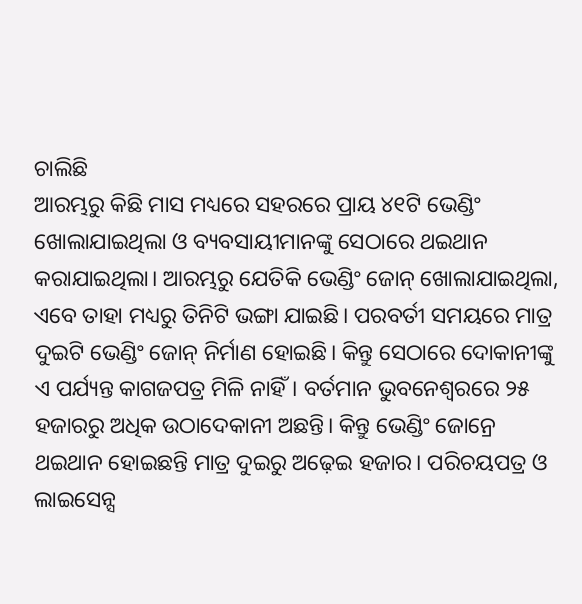ଚାଲିଛି
ଆରମ୍ଭରୁ କିଛି ମାସ ମଧ୍ୟରେ ସହରରେ ପ୍ରାୟ ୪୧ଟି ଭେଣ୍ଡିଂ ଖୋଲାଯାଇଥିଲା ଓ ବ୍ୟବସାୟୀମାନଙ୍କୁ ସେଠାରେ ଥଇଥାନ କରାଯାଇଥିଲା। ଆରମ୍ଭରୁ ଯେତିକି ଭେଣ୍ଡିଂ ଜୋନ୍ ଖୋଲାଯାଇଥିଲା, ଏବେ ତାହା ମଧ୍ୟରୁ ତିନିଟି ଭଙ୍ଗା ଯାଇଛି। ପରବର୍ତୀ ସମୟରେ ମାତ୍ର ଦୁଇଟି ଭେଣ୍ଡିଂ ଜୋନ୍ ନିର୍ମାଣ ହୋଇଛି। କିନ୍ତୁ ସେଠାରେ ଦୋକାନୀଙ୍କୁ ଏ ପର୍ଯ୍ୟନ୍ତ କାଗଜପତ୍ର ମିଳି ନାହିଁ। ବର୍ତମାନ ଭୁବନେଶ୍ୱରରେ ୨୫ ହଜାରରୁ ଅଧିକ ଉଠାଦେକାନୀ ଅଛନ୍ତି। କିନ୍ତୁ ଭେଣ୍ଡିଂ ଜୋନ୍ରେ ଥଇଥାନ ହୋଇଛନ୍ତି ମାତ୍ର ଦୁଇରୁ ଅଢ଼େଇ ହଜାର। ପରିଚୟପତ୍ର ଓ ଲାଇସେନ୍ସ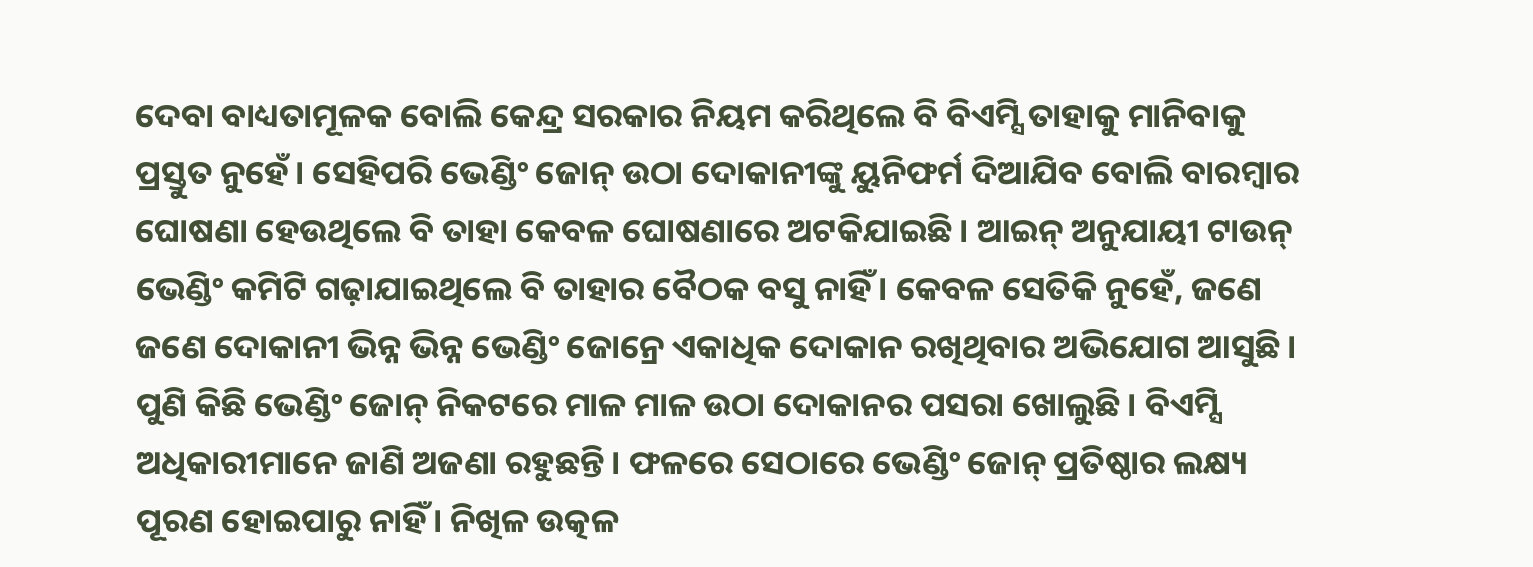ଦେବା ବାଧ୍ୟତାମୂଳକ ବୋଲି କେନ୍ଦ୍ର ସରକାର ନିୟମ କରିଥିଲେ ବି ବିଏମ୍ସି ତାହାକୁ ମାନିବାକୁ ପ୍ରସ୍ତୁତ ନୁହେଁ। ସେହିପରି ଭେଣ୍ଡିଂ ଜୋନ୍ ଉଠା ଦୋକାନୀଙ୍କୁ ୟୁନିଫର୍ମ ଦିଆଯିବ ବୋଲି ବାରମ୍ବାର ଘୋଷଣା ହେଉଥିଲେ ବି ତାହା କେବଳ ଘୋଷଣାରେ ଅଟକିଯାଇଛି। ଆଇନ୍ ଅନୁଯାୟୀ ଟାଉନ୍ ଭେଣ୍ଡିଂ କମିଟି ଗଢ଼ାଯାଇଥିଲେ ବି ତାହାର ବୈଠକ ବସୁ ନାହିଁ। କେବଳ ସେତିକି ନୁହେଁ, ଜଣେ ଜଣେ ଦୋକାନୀ ଭିନ୍ନ ଭିନ୍ନ ଭେଣ୍ଡିଂ ଜୋନ୍ରେ ଏକାଧିକ ଦୋକାନ ରଖିଥିବାର ଅଭିଯୋଗ ଆସୁଛି। ପୁଣି କିଛି ଭେଣ୍ଡିଂ ଜୋନ୍ ନିକଟରେ ମାଳ ମାଳ ଉଠା ଦୋକାନର ପସରା ଖୋଲୁଛି। ବିଏମ୍ସି ଅଧିକାରୀମାନେ ଜାଣି ଅଜଣା ରହୁଛନ୍ତି। ଫଳରେ ସେଠାରେ ଭେଣ୍ଡିଂ ଜୋନ୍ ପ୍ରତିଷ୍ଠାର ଲକ୍ଷ୍ୟ ପୂରଣ ହୋଇପାରୁ ନାହିଁ। ନିଖିଳ ଉତ୍କଳ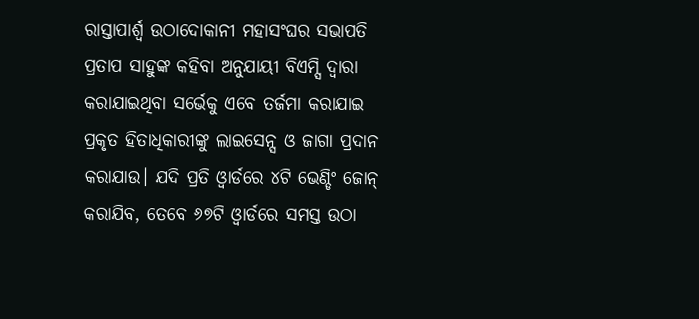ରାସ୍ତାପାର୍ଶ୍ୱ ଉଠାଦୋକାନୀ ମହାସଂଘର ସଭାପତି ପ୍ରତାପ ସାହୁଙ୍କ କହିବା ଅନୁଯାୟୀ ବିଏମ୍ସି ଦ୍ୱାରା କରାଯାଇଥିବା ସର୍ଭେକୁ ଏବେ ତର୍ଜମା କରାଯାଇ ପ୍ରକୃତ ହିତାଧିକାରୀଙ୍କୁ ଲାଇସେନ୍ସ ଓ ଜାଗା ପ୍ରଦାନ କରାଯାଉ। ଯଦି ପ୍ରତି ଓ୍ଵାର୍ଡରେ ୪ଟି ଭେଣ୍ଡିଂ ଜୋନ୍ କରାଯିବ, ତେବେ ୬୭ଟି ଓ୍ଵାର୍ଡରେ ସମସ୍ତ ଉଠା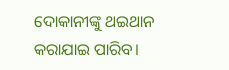ଦୋକାନୀଙ୍କୁ ଥଇଥାନ କରାଯାଇ ପାରିବ।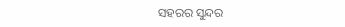ସହରର ସୁନ୍ଦର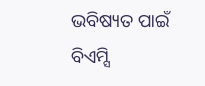ଭବିଷ୍ୟତ ପାଇଁ ବିଏମ୍ସି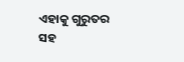ଏହାକୁ ଗୁରୁତର ସହ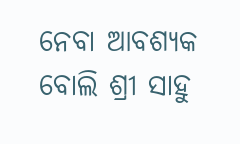ନେବା ଆବଶ୍ୟକ ବୋଲି ଶ୍ରୀ ସାହୁ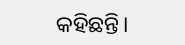କହିଛନ୍ତି।